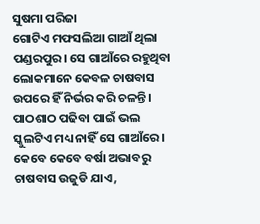ସୁଷମା ପରିଜା
ଗୋଟିଏ ମଫସଲିଆ ଗାଆଁ ଥିଲା ପଣ୍ଡରପୁର। ସେ ଗାଆଁରେ ରହୁଥିବା ଲୋକମାନେ କେବଳ ଚାଷବାସ ଉପରେ ହିଁ ନିର୍ଭର କରି ଚଳନ୍ତି । ପାଠଶାଠ ପଢିବା ପାଇଁ ଭଲ ସ୍କୁଲଟିଏ ମଧ୍ୟ ନାହିଁ ସେ ଗାଆଁରେ। କେବେ କେବେ ବର୍ଷା ଅଭାବରୁ ଚାଷବାସ ଉଜୁଡି ଯାଏ,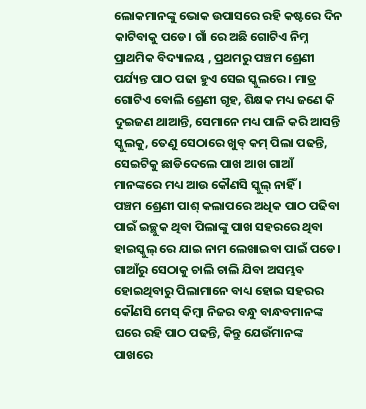ଲୋକମାନଙ୍କୁ ଭୋକ ଉପାସରେ ରହି କଷ୍ଟରେ ଦିନ କାଟିବାକୁ ପଡେ। ଗାଁ ରେ ଅଛି ଗୋଟିଏ ନିମ୍ନ ପ୍ରାଥମିକ ବିଦ୍ୟାଳୟ , ପ୍ରଥମରୁ ପଞ୍ଚମ ଶ୍ରେଣୀ ପର୍ଯ୍ୟନ୍ତ ପାଠ ପଢା ହୁଏ ସେଇ ସ୍କୁଲରେ । ମାତ୍ର ଗୋଟିଏ ବୋଲି ଶ୍ରେଣୀ ଗୃହ, ଶିକ୍ଷକ ମଧ୍ୟ ଜଣେ କି ଦୁଇଜଣ ଥାଆନ୍ତି, ସେମାନେ ମଧ୍ୟ ପାଳି କରି ଆସନ୍ତି ସ୍କୁଲକୁ, ତେଣୁ ସେଠାରେ ଖୁବ୍ କମ୍ ପିଲା ପଢନ୍ତି, ସେଇଟିକୁ ଛାଡିଦେଲେ ପାଖ ଆଖ ଗାଆଁ ମାନଙ୍କରେ ମଧ୍ୟ ଆଉ କୌଣସି ସ୍କୁଲ୍ ନାହିଁ ।
ପଞ୍ଚମ ଶ୍ରେଣୀ ପାଶ୍ କଲାପରେ ଅଧିକ ପାଠ ପଢିବା ପାଇଁ ଇଚ୍ଛୁକ ଥିବା ପିଲାଙ୍କୁ ପାଖ ସହରରେ ଥିବା ହାଇସ୍କୁଲ୍ ରେ ଯାଇ ନାମ ଲେଖାଇବା ପାଇଁ ପଡେ। ଗାଆଁରୁ ସେଠାକୁ ଚାଲି ଚାଲି ଯିବା ଅସମ୍ଭବ ହୋଇଥିବାରୁ ପିଲାମାନେ ବାଧ୍ୟ ହୋଇ ସହରର କୌଣସି ମେସ୍ କିମ୍ବା ନିଜର ବନ୍ଧୁ ବାନ୍ଧବମାନଙ୍କ ଘରେ ରହି ପାଠ ପଢନ୍ତି, କିନ୍ତୁ ଯେଉଁମାନଙ୍କ ପାଖରେ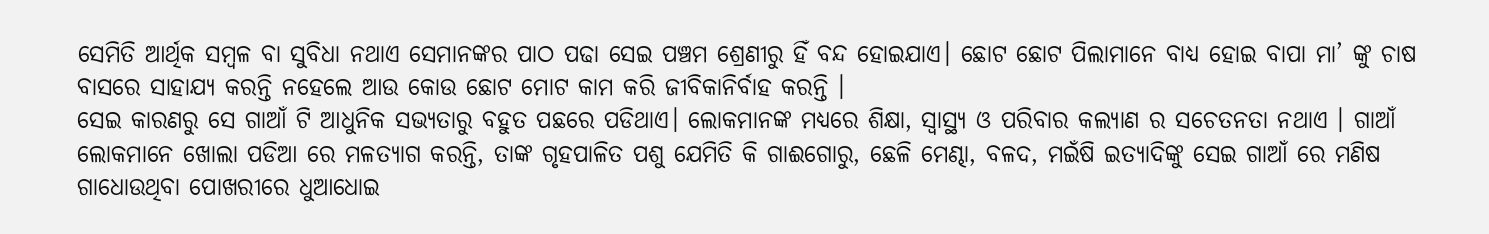ସେମିତି ଆର୍ଥିକ ସମ୍ବଳ ବା ସୁବିଧା ନଥାଏ ସେମାନଙ୍କର ପାଠ ପଢା ସେଇ ପଞ୍ଚମ ଶ୍ରେଣୀରୁ ହିଁ ବନ୍ଦ ହୋଇଯାଏ। ଛୋଟ ଛୋଟ ପିଲାମାନେ ବାଧ୍ୟ ହୋଇ ବାପା ମା’ ଙ୍କୁ ଚାଷ ବାସରେ ସାହାଯ୍ୟ କରନ୍ତି ନହେଲେ ଆଉ କୋଉ ଛୋଟ ମୋଟ କାମ କରି ଜୀବିକାନିର୍ବାହ କରନ୍ତି ।
ସେଇ କାରଣରୁ ସେ ଗାଆଁ ଟି ଆଧୁନିକ ସଭ୍ୟତାରୁ ବହୁତ ପଛରେ ପଡିଥାଏ। ଲୋକମାନଙ୍କ ମଧ୍ୟରେ ଶିକ୍ଷା, ସ୍ୱାସ୍ଥ୍ୟ ଓ ପରିବାର କଲ୍ୟାଣ ର ସଚେତନତା ନଥାଏ । ଗାଆଁ ଲୋକମାନେ ଖୋଲା ପଡିଆ ରେ ମଳତ୍ୟାଗ କରନ୍ତି, ତାଙ୍କ ଗୃହପାଳିତ ପଶୁ ଯେମିତି କି ଗାଈଗୋରୁ, ଛେଳି ମେଣ୍ଢା, ବଳଦ, ମଇଁଷି ଇତ୍ୟାଦିଙ୍କୁ ସେଇ ଗାଆଁ ରେ ମଣିଷ ଗାଧୋଉଥିବା ପୋଖରୀରେ ଧୁଆଧୋଇ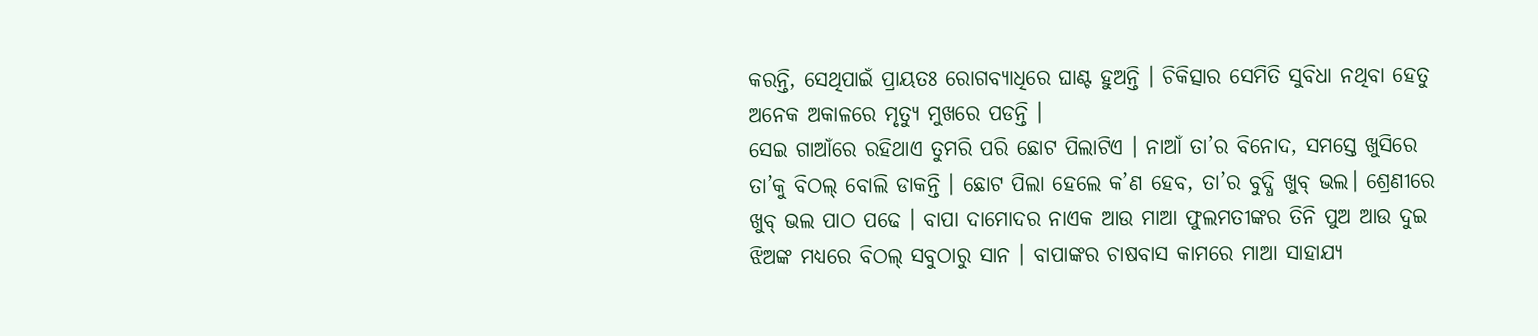କରନ୍ତି, ସେଥିପାଇଁ ପ୍ରାୟତଃ ରୋଗବ୍ୟାଧିରେ ଘାଣ୍ଟ ହୁଅନ୍ତି । ଚିକିତ୍ସାର ସେମିତି ସୁବିଧା ନଥିବା ହେତୁ ଅନେକ ଅକାଳରେ ମୃତ୍ୟୁ ମୁଖରେ ପଡନ୍ତି ।
ସେଇ ଗାଆଁରେ ରହିଥାଏ ତୁମରି ପରି ଛୋଟ ପିଲାଟିଏ । ନାଆଁ ତା’ର ବିନୋଦ, ସମସ୍ତେ ଖୁସିରେ ତା’କୁ ବିଠଲ୍ ବୋଲି ଡାକନ୍ତି । ଛୋଟ ପିଲା ହେଲେ କ’ଣ ହେବ, ତା’ର ବୁଦ୍ଧି ଖୁବ୍ ଭଲ। ଶ୍ରେଣୀରେ ଖୁବ୍ ଭଲ ପାଠ ପଢେ । ବାପା ଦାମୋଦର ନାଏକ ଆଉ ମାଆ ଫୁଲମତୀଙ୍କର ତିନି ପୁଅ ଆଉ ଦୁଇ ଝିଅଙ୍କ ମଧ୍ୟରେ ବିଠଲ୍ ସବୁଠାରୁ ସାନ । ବାପାଙ୍କର ଚାଷବାସ କାମରେ ମାଆ ସାହାଯ୍ୟ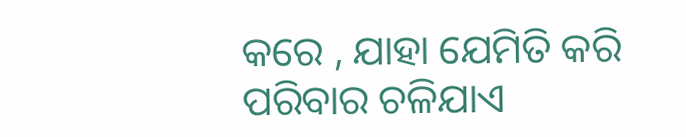କରେ , ଯାହା ଯେମିତି କରି ପରିବାର ଚଳିଯାଏ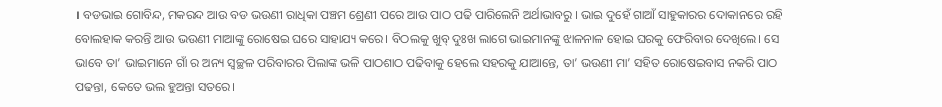। ବଡଭାଇ ଗୋବିନ୍ଦ, ମକରନ୍ଦ ଆଉ ବଡ ଭଉଣୀ ରାଧିକା ପଞ୍ଚମ ଶ୍ରେଣୀ ପରେ ଆଉ ପାଠ ପଢି ପାରିଲେନି ଅର୍ଥାଭାବରୁ । ଭାଇ ଦୁହେଁ ଗାଆଁ ସାହୁକାରର ଦୋକାନରେ ରହି ବୋଲହାକ କରନ୍ତି ଆଉ ଭଉଣୀ ମାଆଙ୍କୁ ରୋଷେଇ ଘରେ ସାହାଯ୍ୟ କରେ। ବିଠଲକୁ ଖୁବ୍ ଦୁଃଖ ଲାଗେ ଭାଇମାନଙ୍କୁ ଝାଳନାଳ ହୋଇ ଘରକୁ ଫେରିବାର ଦେଖିଲେ। ସେ ଭାବେ ତା’ ଭାଇମାନେ ଗାଁ ର ଅନ୍ୟ ସ୍ୱଚ୍ଛଳ ପରିବାରର ପିଲାଙ୍କ ଭଳି ପାଠଶାଠ ପଢିବାକୁ ହେଲେ ସହରକୁ ଯାଆନ୍ତେ, ତା’ ଭଉଣୀ ମା’ ସହିତ ରୋଷେଇବାସ ନକରି ପାଠ ପଢନ୍ତା, କେତେ ଭଲ ହୁଅନ୍ତା ସତରେ।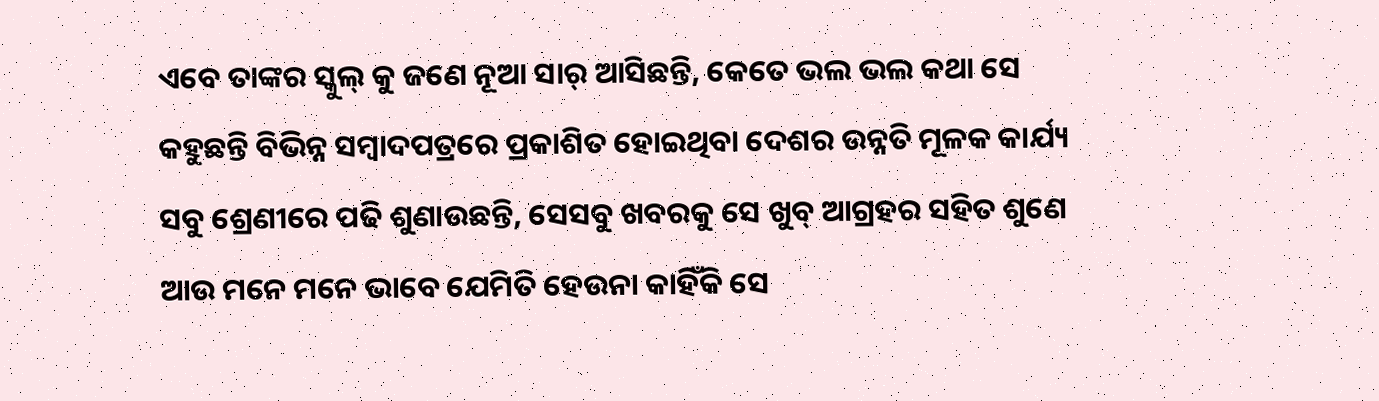ଏବେ ତାଙ୍କର ସ୍କୁଲ୍ କୁ ଜଣେ ନୂଆ ସାର୍ ଆସିଛନ୍ତି, କେତେ ଭଲ ଭଲ କଥା ସେ କହୁଛନ୍ତି ବିଭିନ୍ନ ସମ୍ବାଦପତ୍ରରେ ପ୍ରକାଶିତ ହୋଇଥିବା ଦେଶର ଉନ୍ନତି ମୂଳକ କାର୍ଯ୍ୟ ସବୁ ଶ୍ରେଣୀରେ ପଢି ଶୁଣାଉଛନ୍ତି, ସେସବୁ ଖବରକୁ ସେ ଖୁବ୍ ଆଗ୍ରହର ସହିତ ଶୁଣେ ଆଉ ମନେ ମନେ ଭାବେ ଯେମିତି ହେଉନା କାହିଁକି ସେ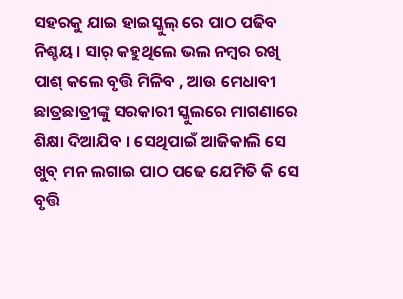ସହରକୁ ଯାଇ ହାଇସ୍କୁଲ୍ ରେ ପାଠ ପଢିବ ନିଶ୍ଚୟ। ସାର୍ କହୁଥିଲେ ଭଲ ନମ୍ବର ରଖି ପାଶ୍ କଲେ ବୃତ୍ତି ମିଳିବ , ଆଉ ମେଧାବୀ ଛାତ୍ରଛାତ୍ରୀଙ୍କୁ ସରକାରୀ ସ୍କୁଲରେ ମାଗଣାରେ ଶିକ୍ଷା ଦିଆଯିବ । ସେଥିପାଇଁ ଆଜିକାଲି ସେ ଖୁବ୍ ମନ ଲଗାଇ ପାଠ ପଢେ ଯେମିତି କି ସେ ବୃତ୍ତି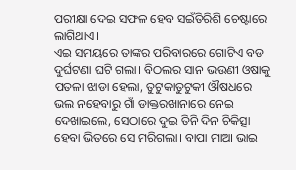ପରୀକ୍ଷା ଦେଇ ସଫଳ ହେବ ସଇଁତିରିଶି ଚେଷ୍ଟାରେ ଲାଗିଥାଏ।
ଏଇ ସମୟରେ ତାଙ୍କର ପରିବାରରେ ଗୋଟିଏ ବଡ ଦୁର୍ଘଟଣା ଘଟି ଗଲା। ବିଠଲର ସାନ ଭଉଣୀ ଓଷାକୁ ପତଳା ଝାଡା ହେଲା, ତୁଟୁକାତୁଟୁକୀ ଔଷଧରେ ଭଲ ନହେବାରୁ ଗାଁ ଡାକ୍ତରଖାନାରେ ନେଇ ଦେଖାଇଲେ, ସେଠାରେ ଦୁଇ ତିନି ଦିନ ଚିକିତ୍ସା ହେବା ଭିତରେ ସେ ମରିଗଲା। ବାପା ମାଆ ଭାଇ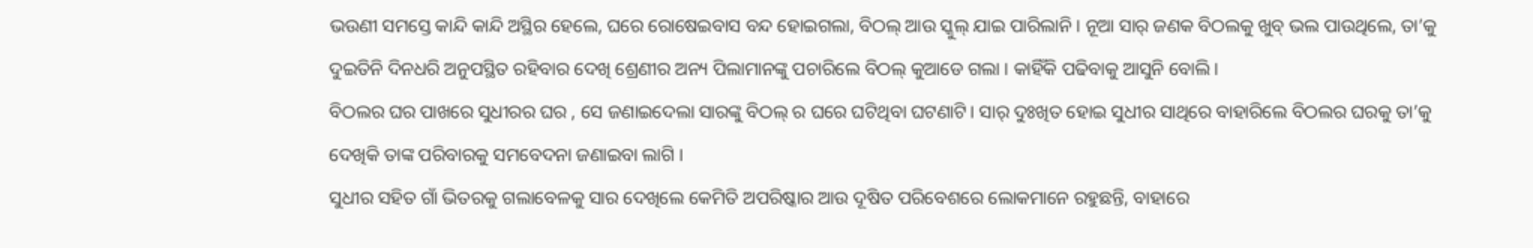ଭଉଣୀ ସମସ୍ତେ କାନ୍ଦି କାନ୍ଦି ଅସ୍ଥିର ହେଲେ, ଘରେ ରୋଷେଇବାସ ବନ୍ଦ ହୋଇଗଲା, ବିଠଲ୍ ଆଉ ସ୍କୁଲ୍ ଯାଇ ପାରିଲାନି। ନୂଆ ସାର୍ ଜଣକ ବିଠଲକୁ ଖୁବ୍ ଭଲ ପାଉଥିଲେ, ତା’କୁ ଦୁଇତିନି ଦିନଧରି ଅନୁପସ୍ଥିତ ରହିବାର ଦେଖି ଶ୍ରେଣୀର ଅନ୍ୟ ପିଲାମାନଙ୍କୁ ପଚାରିଲେ ବିଠଲ୍ କୁଆଡେ ଗଲା । କାହିଁକି ପଢିବାକୁ ଆସୁନି ବୋଲି।
ବିଠଲର ଘର ପାଖରେ ସୁଧୀରର ଘର , ସେ ଜଣାଇଦେଲା ସାରଙ୍କୁ ବିଠଲ୍ ର ଘରେ ଘଟିଥିବା ଘଟଣାଟି। ସାର୍ ଦୁଃଖିତ ହୋଇ ସୁଧୀର ସାଥିରେ ବାହାରିଲେ ବିଠଲର ଘରକୁ ତା’କୁ ଦେଖିକି ତାଙ୍କ ପରିବାରକୁ ସମବେଦନା ଜଣାଇବା ଲାଗି ।
ସୁଧୀର ସହିତ ଗାଁ ଭିତରକୁ ଗଲାବେଳକୁ ସାର ଦେଖିଲେ କେମିତି ଅପରିଷ୍କାର ଆଉ ଦୂଷିତ ପରିବେଶରେ ଲୋକମାନେ ରହୁଛନ୍ତି, ବାହାରେ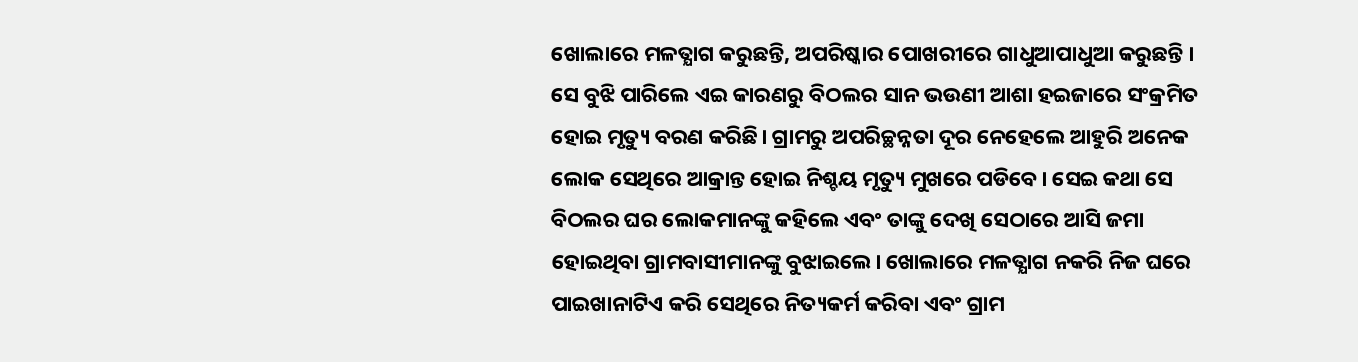ଖୋଲାରେ ମଳତ୍ଯାଗ କରୁଛନ୍ତି, ଅପରିଷ୍କାର ପୋଖରୀରେ ଗାଧୁଆପାଧୁଆ କରୁଛନ୍ତି । ସେ ବୁଝି ପାରିଲେ ଏଇ କାରଣରୁ ବିଠଲର ସାନ ଭଉଣୀ ଆଶା ହଇଜାରେ ସଂକ୍ରମିତ ହୋଇ ମୃତ୍ୟୁ ବରଣ କରିଛି। ଗ୍ରାମରୁ ଅପରିଚ୍ଛନ୍ନତା ଦୂର ନେହେଲେ ଆହୁରି ଅନେକ ଲୋକ ସେଥିରେ ଆକ୍ରାନ୍ତ ହୋଇ ନିଶ୍ଚୟ ମୃତ୍ୟୁ ମୁଖରେ ପଡିବେ। ସେଇ କଥା ସେ ବିଠଲର ଘର ଲୋକମାନଙ୍କୁ କହିଲେ ଏବଂ ତାଙ୍କୁ ଦେଖି ସେଠାରେ ଆସି ଜମା ହୋଇଥିବା ଗ୍ରାମବାସୀମାନଙ୍କୁ ବୁଝାଇଲେ। ଖୋଲାରେ ମଳତ୍ଯାଗ ନକରି ନିଜ ଘରେ ପାଇଖାନାଟିଏ କରି ସେଥିରେ ନିତ୍ୟକର୍ମ କରିବା ଏବଂ ଗ୍ରାମ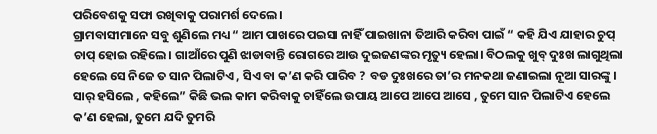ପରିବେଶକୁ ସଫା ରଖିବାକୁ ପରାମର୍ଶ ଦେଲେ।
ଗ୍ରାମବାସୀମାନେ ସବୁ ଶୁଣିଲେ ମଧ୍ୟ “ ଆମ ପାଖରେ ପଇସା ନାହିଁ ପାଇଖାନା ତିଆରି କରିବା ପାଇଁ “ କହି ଯିଏ ଯାହାର ଚୁପ୍ ଚାପ୍ ହୋଇ ରହିଲେ। ଗାଆଁରେ ପୁଣି ଝାଡାବାନ୍ତି ରୋଗରେ ଆଉ ଦୁଇଜଣଙ୍କର ମୃତ୍ୟୁ ହେଲା। ବିଠଲକୁ ଖୁବ୍ ଦୁଃଖ ଲାଗୁଥିଲା ହେଲେ ସେ ନିଜେ ତ ସାନ ପିଲାଟିଏ , ସିଏ ବା କ’ଣ କରି ପାରିବ ? ବଡ ଦୁଃଖରେ ତା’ର ମନକଥା ଜଣାଇଲା ନୂଆ ସାରଙ୍କୁ ।
ସାର୍ ହସିଲେ , କହିଲେ” କିଛି ଭଲ କାମ କରିବାକୁ ଚାହିଁଲେ ଉପାୟ ଆପେ ଆପେ ଆସେ , ତୁମେ ସାନ ପିଲାଟିଏ ହେଲେ କ’ଣ ହେଲା, ତୁମେ ଯଦି ତୁମରି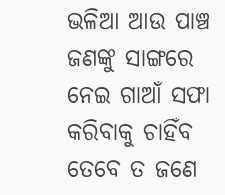ଭଳିଆ ଆଉ ପାଞ୍ଚ ଜଣଙ୍କୁ ସାଙ୍ଗରେ ନେଇ ଗାଆଁ ସଫା କରିବାକୁ ଚାହିଁବ ତେବେ ତ ଜଣେ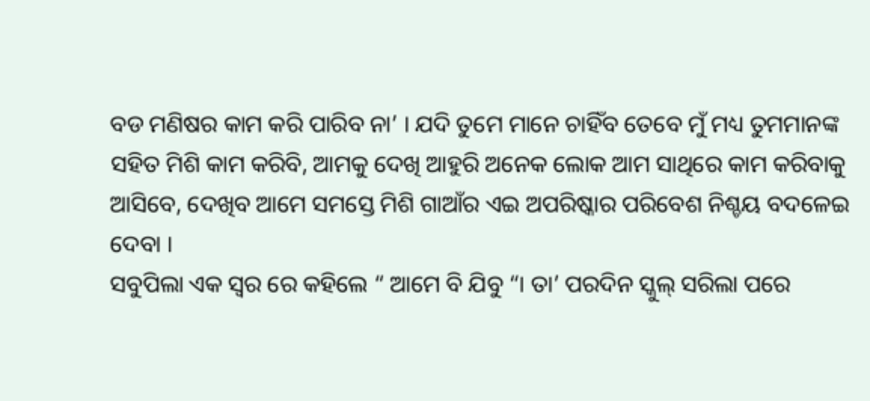ବଡ ମଣିଷର କାମ କରି ପାରିବ ନା’ । ଯଦି ତୁମେ ମାନେ ଚାହିଁବ ତେବେ ମୁଁ ମଧ୍ୟ ତୁମମାନଙ୍କ ସହିତ ମିଶି କାମ କରିବି, ଆମକୁ ଦେଖି ଆହୁରି ଅନେକ ଲୋକ ଆମ ସାଥିରେ କାମ କରିବାକୁ ଆସିବେ, ଦେଖିବ ଆମେ ସମସ୍ତେ ମିଶି ଗାଆଁର ଏଇ ଅପରିଷ୍କାର ପରିବେଶ ନିଶ୍ଚୟ ବଦଳେଇ ଦେବା ।
ସବୁପିଲା ଏକ ସ୍ୱର ରେ କହିଲେ “ ଆମେ ବି ଯିବୁ “। ତା’ ପରଦିନ ସ୍କୁଲ୍ ସରିଲା ପରେ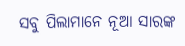ସବୁ ପିଲାମାନେ ନୂଆ ସାରଙ୍କ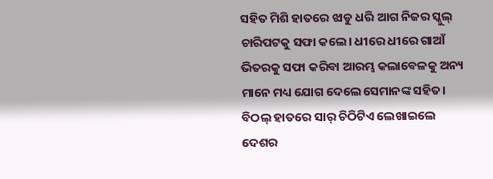ସହିତ ମିଶି ହାତରେ ଝାଡୁ ଧରି ଆଗ ନିଜର ସ୍କୁଲ୍ ଚାରିପଟକୁ ସଫା କଲେ। ଧୀରେ ଧୀରେ ଗାଆଁ ଭିତରକୁ ସଫା କରିବା ଆରମ୍ଭ କଲାବେଳକୁ ଅନ୍ୟ ମାନେ ମଧ୍ୟ ଯୋଗ ଦେଲେ ସେମାନଙ୍କ ସହିତ। ବିଠଲ୍ ହାତରେ ସାର୍ ଚିଠିଟିଏ ଲେଖାଇଲେ ଦେଶର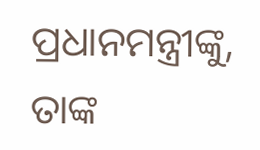ପ୍ରଧାନମନ୍ତ୍ରୀଙ୍କୁ, ତାଙ୍କ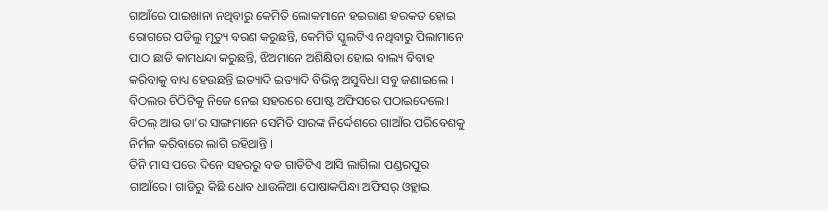ଗାଆଁରେ ପାଇଖାନା ନଥିବାରୁ କେମିତି ଲୋକମାନେ ହଇରାଣ ହରକତ ହୋଇ ରୋଗରେ ପଡିଲୁ ମୃତ୍ୟୁ ବରଣ କରୁଛନ୍ତି, କେମିତି ସ୍କୁଲଟିଏ ନଥିବାରୁ ପିଲାମାନେ ପାଠ ଛାଡି କାମଧନ୍ଦା କରୁଛନ୍ତି, ଝିଅମାନେ ଅଶିକ୍ଷିତା ହୋଇ ବାଲ୍ୟ ବିବାହ କରିବାକୁ ବାଧ୍ୟ ହେଉଛନ୍ତି ଇତ୍ୟାଦି ଇତ୍ୟାଦି ବିଭିନ୍ନ ଅସୁବିଧା ସବୁ ଜଣାଇଲେ । ବିଠଲର ଚିଠିଟିକୁ ନିଜେ ନେଇ ସହରରେ ପୋଷ୍ଟ ଅଫିସରେ ପଠାଇଦେଲେ। ବିଠଲ୍ ଆଉ ତା’ର ସାଙ୍ଗମାନେ ସେମିତି ସାରଙ୍କ ନିର୍ଦ୍ଦେଶରେ ଗାଆଁର ପରିବେଶକୁ ନିର୍ମଳ କରିବାରେ ଲାଗି ରହିଥାନ୍ତି ।
ତିନି ମାସ ପରେ ଦିନେ ସହରରୁ ବଡ ଗାଡିଟିଏ ଆସି ଲାଗିଲା ପଣ୍ଡରପୁର ଗାଆଁରେ। ଗାଡିରୁ କିଛି ଧୋବ ଧାଉଳିଆ ପୋଷାକପିନ୍ଧା ଅଫିସର୍ ଓହ୍ଲାଇ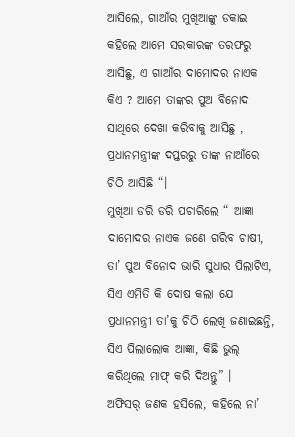ଆସିଲେ, ଗାଆଁର ମୁଖିଆଙ୍କୁ ଡକାଇ କହିଲେ ଆମେ ସରକାରଙ୍କ ତରଫରୁ ଆସିଛୁ, ଏ ଗାଆଁର ଦାମୋଦର ନାଏକ କିଏ ? ଆମେ ତାଙ୍କର ପୁଅ ବିନୋଦ ସାଥିରେ ଦେଖା କରିବାକୁ ଆସିଛୁ , ପ୍ରଧାନମନ୍ତ୍ରୀଙ୍କ ଦପ୍ତରରୁ ତାଙ୍କ ନାଆଁରେ ଚିଠି ଆସିଛି “।
ମୁଖିଆ ଡରି ଡରି ପଚାରିଲେ “ ଆଜ୍ଞା ଦାମୋଦର ନାଏକ ଜଣେ ଗରିବ ଚାଷୀ, ତା’ ପୁଅ ବିନୋଦ ଭାରି ସୁଧାର ପିଲାଟିଏ, ସିଏ ଏମିତି କି ଦୋଷ କଲା ଯେ ପ୍ରଧାନମନ୍ତ୍ରୀ ତା’କୁ ଚିଠି ଲେଖି ଜଣାଇଛନ୍ତି, ସିଏ ପିଲାଲୋକ ଆଜ୍ଞା, କିଛି ଭୁଲ୍ କରିଥିଲେ ମାଫ୍ କରି ଦିଅନ୍ତୁ” ।
ଅଫିସର୍ ଜଣକ ହସିଲେ, କହିଲେ ନା’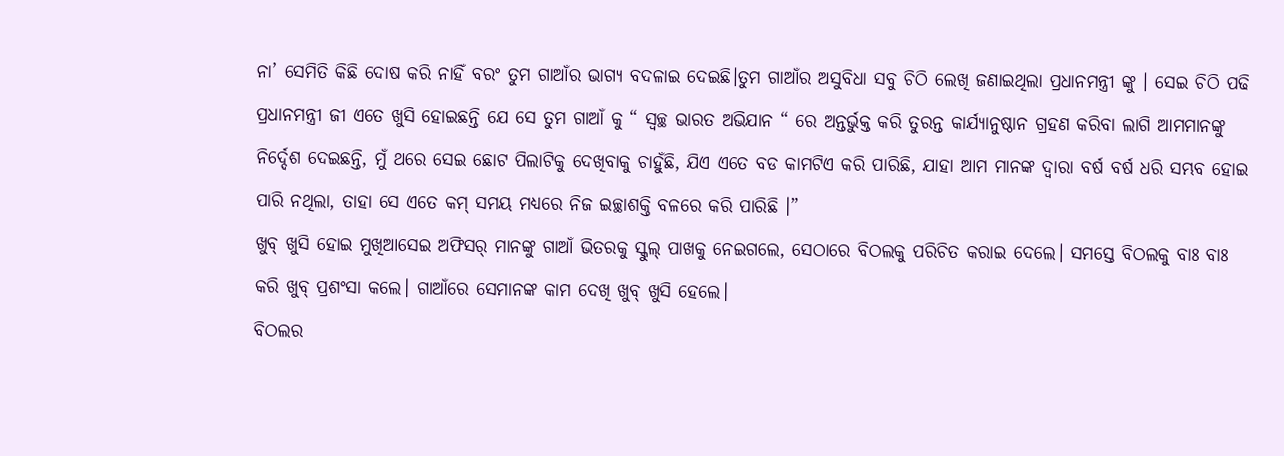ନା’ ସେମିତି କିଛି ଦୋଷ କରି ନାହିଁ ବରଂ ତୁମ ଗାଆଁର ଭାଗ୍ୟ ବଦଳାଇ ଦେଇଛି।ତୁମ ଗାଆଁର ଅସୁବିଧା ସବୁ ଚିଠି ଲେଖି ଜଣାଇଥିଲା ପ୍ରଧାନମନ୍ତ୍ରୀ ଙ୍କୁ । ସେଇ ଚିଠି ପଢି ପ୍ରଧାନମନ୍ତ୍ରୀ ଜୀ ଏତେ ଖୁସି ହୋଇଛନ୍ତି ଯେ ସେ ତୁମ ଗାଆଁ କୁ “ ସ୍ୱଚ୍ଛ ଭାରତ ଅଭିଯାନ “ ରେ ଅନ୍ତର୍ଭୁକ୍ତ କରି ତୁରନ୍ତ କାର୍ଯ୍ୟାନୁଷ୍ଠାନ ଗ୍ରହଣ କରିବା ଲାଗି ଆମମାନଙ୍କୁ ନିର୍ଦ୍ଦେଶ ଦେଇଛନ୍ତି, ମୁଁ ଥରେ ସେଇ ଛୋଟ ପିଲାଟିକୁ ଦେଖିବାକୁ ଚାହୁଁଛି, ଯିଏ ଏତେ ବଡ କାମଟିଏ କରି ପାରିଛି, ଯାହା ଆମ ମାନଙ୍କ ଦ୍ଵାରା ବର୍ଷ ବର୍ଷ ଧରି ସମ୍ଭବ ହୋଇ ପାରି ନଥିଲା, ତାହା ସେ ଏତେ କମ୍ ସମୟ ମଧ୍ୟରେ ନିଜ ଇଚ୍ଛାଶକ୍ତି ବଳରେ କରି ପାରିଛି ।”
ଖୁବ୍ ଖୁସି ହୋଇ ମୁଖିଆସେଇ ଅଫିସର୍ ମାନଙ୍କୁ ଗାଆଁ ଭିତରକୁ ସ୍କୁଲ୍ ପାଖକୁ ନେଇଗଲେ, ସେଠାରେ ବିଠଲକୁ ପରିଚିତ କରାଇ ଦେଲେ। ସମସ୍ତେ ବିଠଲକୁ ବାଃ ବାଃ କରି ଖୁବ୍ ପ୍ରଶଂସା କଲେ। ଗାଆଁରେ ସେମାନଙ୍କ କାମ ଦେଖି ଖୁବ୍ ଖୁସି ହେଲେ।
ବିଠଲର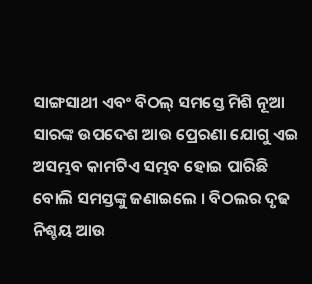ସାଙ୍ଗସାଥୀ ଏବଂ ବିଠଲ୍ ସମସ୍ତେ ମିଶି ନୂଆ ସାରଙ୍କ ଉପଦେଶ ଆଉ ପ୍ରେରଣା ଯୋଗୁ ଏଇ ଅସମ୍ଭବ କାମଟିଏ ସମ୍ଭବ ହୋଇ ପାରିଛି ବୋଲି ସମସ୍ତଙ୍କୁ ଜଣାଇଲେ । ବିଠଲର ଦୃଢ ନିଶ୍ଚୟ ଆଉ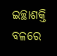ଇଚ୍ଛାଶକ୍ତି ବଳରେ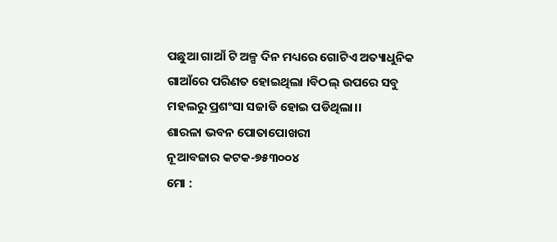ପଛୁଆ ଗାଆଁ ଟି ଅଳ୍ପ ଦିନ ମଧ୍ୟରେ ଗୋଟିଏ ଅତ୍ୟାଧୁନିକ ଗାଆଁରେ ପରିଣତ ହୋଇଥିଲା ।ବିଠଲ୍ ଉପରେ ସବୁ ମହଲରୁ ପ୍ରଶଂସା ସଜାଡି ହୋଇ ପଡିଥିଲା।।
ଶାରଳା ଭବନ ପୋତାପୋଖରୀ
ନୂଆବଜାର କଟକ-୭୫୩୦୦୪
ମୋ :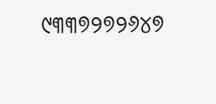୯୩୩୭୨୭୨୬୪୭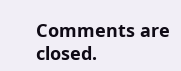Comments are closed.